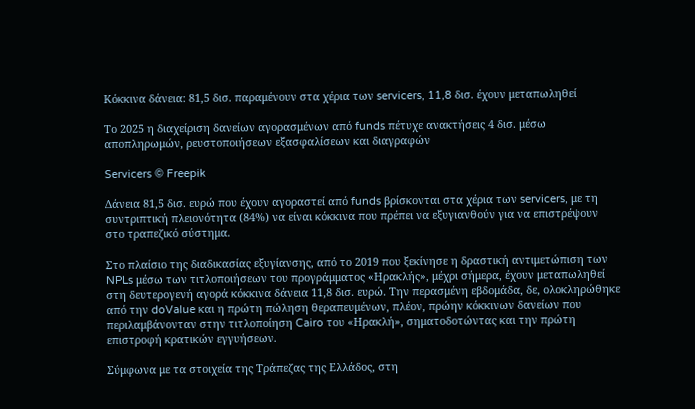Κόκκινα δάνεια: 81,5 δισ. παραμένουν στα χέρια των servicers, 11,8 δισ. έχουν μεταπωληθεί

Το 2025 η διαχείριση δανείων αγορασμένων από funds πέτυχε ανακτήσεις 4 δισ. μέσω αποπληρωμών, ρευστοποιήσεων εξασφαλίσεων και διαγραφών

Servicers © Freepik

Δάνεια 81,5 δισ. ευρώ που έχουν αγοραστεί από funds βρίσκονται στα χέρια των servicers, με τη συντριπτική πλειονότητα (84%) να είναι κόκκινα που πρέπει να εξυγιανθούν για να επιστρέψουν στο τραπεζικό σύστημα.

Στο πλαίσιο της διαδικασίας εξυγίανσης, από το 2019 που ξεκίνησε η δραστική αντιμετώπιση των NPLs μέσω των τιτλοποιήσεων του προγράμματος «Ηρακλής», μέχρι σήμερα, έχουν μεταπωληθεί στη δευτερογενή αγορά κόκκινα δάνεια 11,8 δισ. ευρώ. Την περασμένη εβδομάδα, δε, ολοκληρώθηκε από την doValue και η πρώτη πώληση θεραπευμένων, πλέον, πρώην κόκκινων δανείων που περιλαμβάνονταν στην τιτλοποίηση Cairo του «Ηρακλή», σηματοδοτώντας και την πρώτη επιστροφή κρατικών εγγυήσεων.

Σύμφωνα με τα στοιχεία της Τράπεζας της Ελλάδος, στη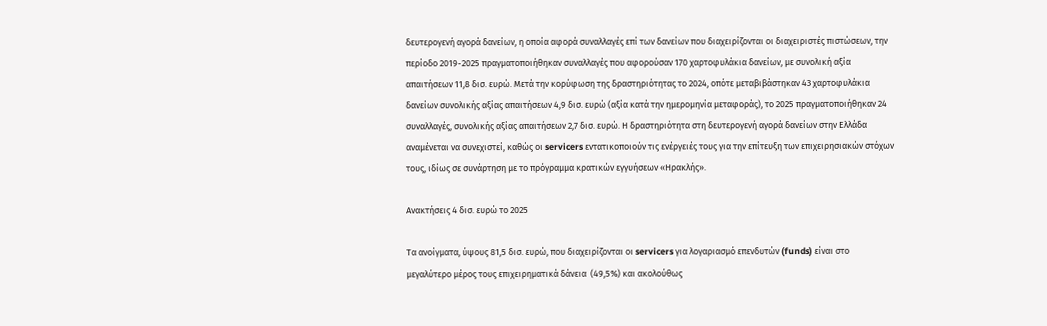δευτερογενή αγορά δανείων, η οποία αφορά συναλλαγές επί των δανείων που διαχειρίζονται οι διαχειριστές πιστώσεων, την περίοδο 2019-2025 πραγματοποιήθηκαν συναλλαγές που αφορούσαν 170 χαρτοφυλάκια δανείων, με συνολική αξία απαιτήσεων 11,8 δισ. ευρώ. Μετά την κορύφωση της δραστηριότητας το 2024, οπότε μεταβιβάστηκαν 43 χαρτοφυλάκια δανείων συνολικής αξίας απαιτήσεων 4,9 δισ. ευρώ (αξία κατά την ημερομηνία μεταφοράς), το 2025 πραγματοποιήθηκαν 24 συναλλαγές, συνολικής αξίας απαιτήσεων 2,7 δισ. ευρώ. Η δραστηριότητα στη δευτερογενή αγορά δανείων στην Ελλάδα αναμένεται να συνεχιστεί, καθώς οι servicers εντατικοποιούν τις ενέργειές τους για την επίτευξη των επιχειρησιακών στόχων τους, ιδίως σε συνάρτηση με το πρόγραμμα κρατικών εγγυήσεων «Ηρακλής».

Ανακτήσεις 4 δισ. ευρώ το 2025

Τα ανοίγματα, ύψους 81,5 δισ. ευρώ, που διαχειρίζονται οι servicers για λογαριασμό επενδυτών (funds) είναι στο μεγαλύτερο μέρος τους επιχειρηματικά δάνεια  (49,5%) και ακολούθως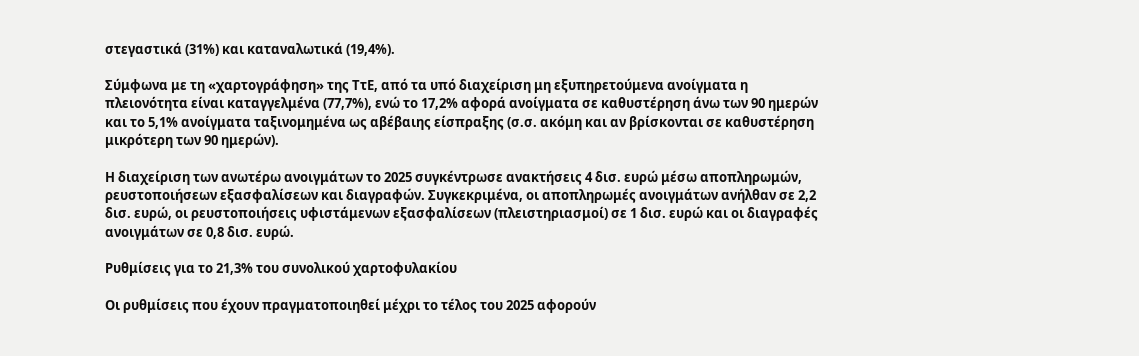στεγαστικά (31%) και καταναλωτικά (19,4%).

Σύμφωνα με τη «χαρτογράφηση» της ΤτΕ, από τα υπό διαχείριση μη εξυπηρετούμενα ανοίγματα η πλειονότητα είναι καταγγελμένα (77,7%), ενώ το 17,2% αφορά ανοίγματα σε καθυστέρηση άνω των 90 ημερών και το 5,1% ανοίγματα ταξινομημένα ως αβέβαιης είσπραξης (σ.σ. ακόμη και αν βρίσκονται σε καθυστέρηση μικρότερη των 90 ημερών).

Η διαχείριση των ανωτέρω ανοιγμάτων το 2025 συγκέντρωσε ανακτήσεις 4 δισ. ευρώ μέσω αποπληρωμών, ρευστοποιήσεων εξασφαλίσεων και διαγραφών. Συγκεκριμένα, οι αποπληρωμές ανοιγμάτων ανήλθαν σε 2,2 δισ. ευρώ, οι ρευστοποιήσεις υφιστάμενων εξασφαλίσεων (πλειστηριασμοί) σε 1 δισ. ευρώ και οι διαγραφές ανοιγμάτων σε 0,8 δισ. ευρώ.

Ρυθμίσεις για το 21,3% του συνολικού χαρτοφυλακίου

Οι ρυθμίσεις που έχουν πραγματοποιηθεί μέχρι το τέλος του 2025 αφορούν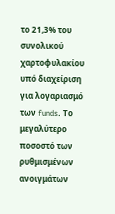το 21,3% του συνολικού χαρτοφυλακίου υπό διαχείριση για λογαριασμό των funds. Το μεγαλύτερο ποσοστό των ρυθμισμένων ανοιγμάτων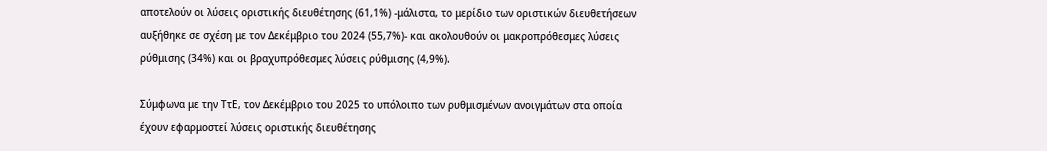αποτελούν οι λύσεις οριστικής διευθέτησης (61,1%) -μάλιστα, το μερίδιο των οριστικών διευθετήσεων αυξήθηκε σε σχέση με τον Δεκέμβριο του 2024 (55,7%)- και ακολουθούν οι μακροπρόθεσμες λύσεις ρύθμισης (34%) και οι βραχυπρόθεσμες λύσεις ρύθμισης (4,9%).

Σύμφωνα με την ΤτΕ, τον Δεκέμβριο του 2025 το υπόλοιπο των ρυθμισμένων ανοιγμάτων στα οποία έχουν εφαρμοστεί λύσεις οριστικής διευθέτησης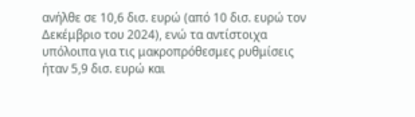ανήλθε σε 10,6 δισ. ευρώ (από 10 δισ. ευρώ τον Δεκέμβριο του 2024), ενώ τα αντίστοιχα υπόλοιπα για τις μακροπρόθεσμες ρυθμίσεις ήταν 5,9 δισ. ευρώ και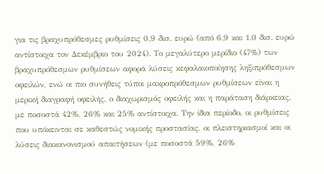για τις βραχυπρόθεσμες ρυθμίσεις 0,9 δισ. ευρώ (από 6,9 και 1,0 δισ. ευρώ αντίστοιχα τον Δεκέμβριο του 2024). Το μεγαλύτερο μερίδιο (47%) των βραχυπρόθεσμων ρυθμίσεων αφορά λύσεις κεφαλαιοποίησης ληξιπρόθεσμων οφειλών, ενώ οι πιο συνήθεις τύποι μακροπρόθεσμων ρυθμίσεων είναι η μερική διαγραφή οφειλής, ο διαχωρισμός οφειλής και η παράταση διάρκειας, με ποσοστά 42%, 26% και 25% αντίστοιχα. Την ίδια περίοδο, οι ρυθμίσεις που υπόκεινται σε καθεστώς νομικής προστασίας, οι πλειστηριασμοί και οι λύσεις διακανονισμού απαιτήσεων (με ποσοστά 59%, 26%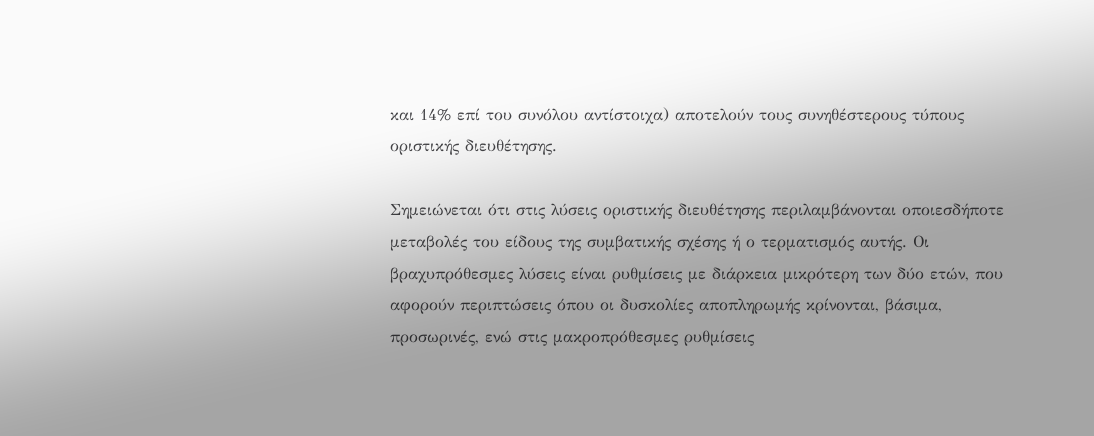και 14% επί του συνόλου αντίστοιχα) αποτελούν τους συνηθέστερους τύπους οριστικής διευθέτησης.

Σημειώνεται ότι στις λύσεις οριστικής διευθέτησης περιλαμβάνονται οποιεσδήποτε μεταβολές του είδους της συμβατικής σχέσης ή ο τερματισμός αυτής. Οι βραχυπρόθεσμες λύσεις είναι ρυθμίσεις με διάρκεια μικρότερη των δύο ετών, που αφορούν περιπτώσεις όπου οι δυσκολίες αποπληρωμής κρίνονται, βάσιμα, προσωρινές, ενώ στις μακροπρόθεσμες ρυθμίσεις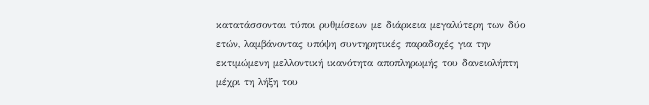κατατάσσονται τύποι ρυθμίσεων με διάρκεια μεγαλύτερη των δύο ετών, λαμβάνοντας υπόψη συντηρητικές παραδοχές για την εκτιμώμενη μελλοντική ικανότητα αποπληρωμής του δανειολήπτη μέχρι τη λήξη του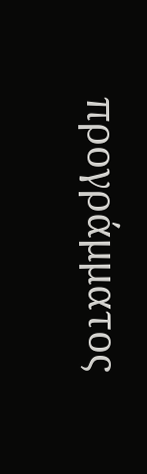προγράμματος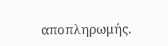αποπληρωμής.